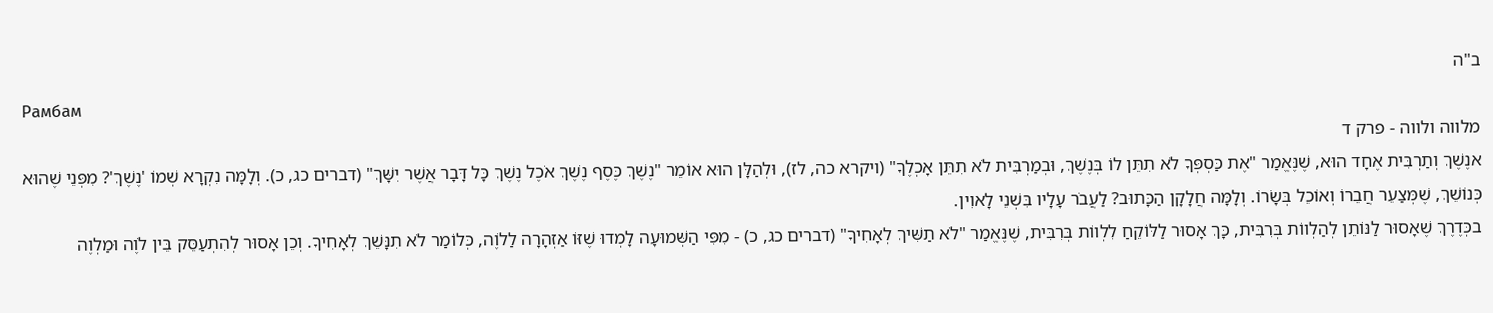ב"ה
Рамбам
מלווה ולווה - פרק ד
אנֶשֶׁךְ וְתַרְבִּית אֶחָד הוּא, שֶׁנֶּאֱמַר "אֶת כַּסְפְּךָ לֹא תִתֵּן לוֹ בְּנֶשֶׁךְ, וּבְמַרְבִּית לֹא תִתֵּן אָכְלֶךָ" (ויקרא כה, לז), וּלְהַלָּן הוּא אוֹמֵר "נֶשֶׁךְ כֶּסֶף נֶשֶׁךְ אֹכֶל נֶשֶׁךְ כָּל דָּבָר אֲשֶׁר יִשָּׁךְ" (דברים כג, כ). וְלָמָּה נִקְרָא שְׁמוֹ 'נֶשֶׁךְ'? מִפְּנֵי שֶׁהוּא כְּנוֹשֵׁךְ, שֶׁמְּצַעֵר חֲבֵרוֹ וְאוֹכֵל בְּשָׂרוֹ. וְלָמָּה חֲלָקָן הַכָּתוּב? לַעֲבֹר עָלָיו בִּשְׁנֵי לָאוִין.
בכְּדֶרֶךְ שֶׁאָסוּר לַנּוֹתֵן לְהַלְווֹת בְּרִבִּית, כָּךְ אָסוּר לַלּוֹקֵחַ לִלְווֹת בְּרִבִּית, שֶׁנֶּאֱמַר "לֹא תַשִּׁיךְ לְאָחִיךָ" (דברים כג, כ) - מִפִּי הַשְּׁמוּעָה לָמְדוּ שֶׁזּוֹ אַזְהָרָה לַלֹוֶה, כְּלוֹמַר לֹא תִנָּשֵׁךְ לְאָחִיךָ. וְכֵן אָסוּר לְהִתְעַסֵּק בֵּין לֹוֶה וּמַלְוֶה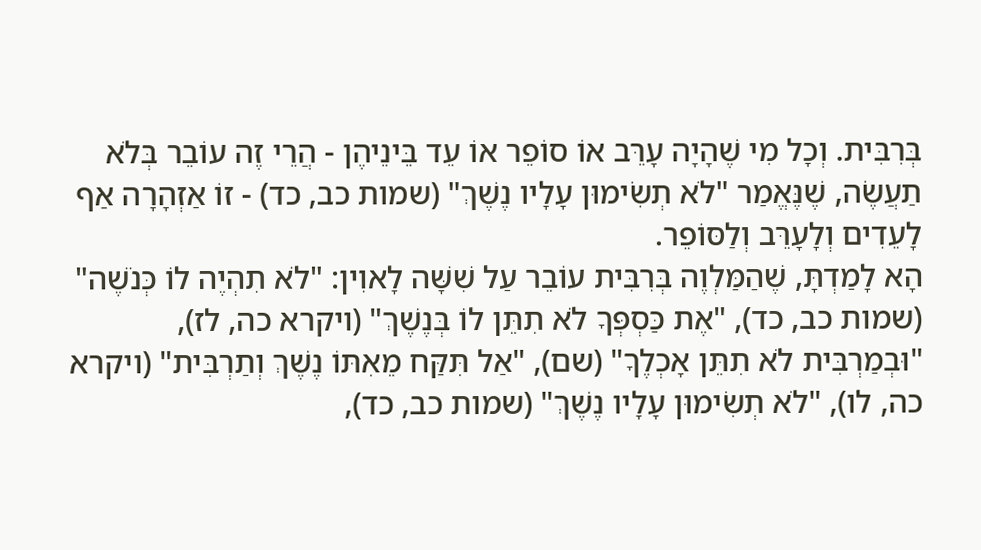בְּרִבִּית. וְכָל מִי שֶׁהָיָה עָרֵּב אוֹ סוֹפֵר אוֹ עֵד בֵּינֵיהֶן - הֲרֵי זֶה עוֹבֵר בְּלֹא תַעֲשֶׂה, שֶׁנֶּאֱמַר "לֹא תְשִׂימוּן עָלָיו נֶשֶׁךְ" (שמות כב, כד) - זוֹ אַזְהָרָה אַף לָעֵדִים וְלָעָרֵּב וְלַסּוֹפֵר.
הָא לָמַדְתָּ, שֶׁהַמַּלְוֶה בְּרִבִּית עוֹבֵר עַל שִׁשָּׁה לָאוִין: "לֹא תִהְיֶה לוֹ כְּנֹשֶׁה" (שמות כב, כד), "אֶת כַּסְפְּךָ לֹא תִתֵּן לוֹ בְּנֶשֶׁךְ" (ויקרא כה, לז), "וּבְמַרְבִּית לֹא תִתֵּן אָכְלֶךָ" (שם), "אַל תִּקַּח מֵאִתּוֹ נֶשֶׁךְ וְתַרְבִּית" (ויקרא כה, לו), "לֹא תְשִׂימוּן עָלָיו נֶשֶׁךְ" (שמות כב, כד),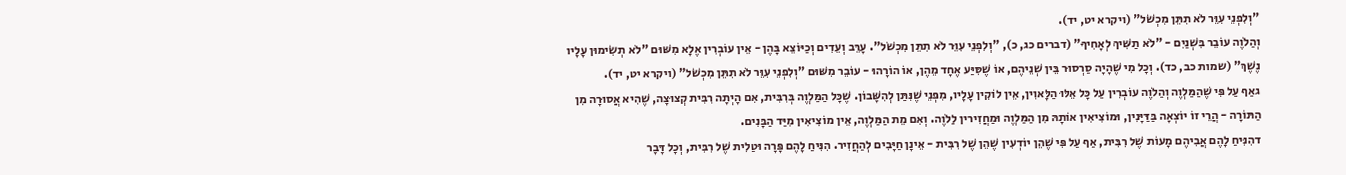"וְלִפְנֵי עִוֵּר לֹא תִתֵּן מִכְשֹׁל" (ויקרא יט, יד).
וְהַלֹוֶה עוֹבֵר בִּשְׁנַיִם - "לֹא תַשִּׁיךְ לְאָחִיךָ" (דברים כג, כ), "וְלִפְנֵי עִוֵּר לֹא תִתֵּן מִכְשֹׁל". עָרֵּב וְעֵדִים וְכַיּוֹצֵא בָּהֶן - אֵין עוֹבְרִין אֶלָא מִשּׁוּם "לֹא תְשִׂימוּן עָלָיו נֶשֶׁךְ" (שמות כב, כד). וְכָל מִי שֶׁהָיָה סַרְסוּר בֵּין שְׁנֵיהֶם, אוֹ שֶׁסִּיַּע אֶחָד מֵהֶן, אוֹ הוֹרָהוּ - עוֹבֵר מִשּׁוּם "וְלִפְנֵי עִוֵּר לֹא תִתֵּן מִכְשֹׁל" (ויקרא יט, יד).
גאַף עַל פִּי שֶׁהַמַּלְוֶה וְהַלֹוֶה עוֹבְרִין עַל כָּל אֵלּוּ הַלָּאוִין, אֵין לוֹקִין עָלָיו, מִפְּנֵי שֶׁנִּתַּן לְהִשָּׁבוֹן. שֶׁכָּל הַמַּלְוֶה בְּרִבִּית, אִם הָיְתָה רִבִּית קְצוּצָה, שֶׁהִיא אֲסוּרָה מִן הַתּוֹרָה - הֲרֵי זוֹ יוֹצְאָה בַּדַּיָּנִין, וּמוֹצִיאִין אוֹתָהּ מִן הַמַּלְוֶה וּמַחֲזִירין לַלֹוֶה. וְאִם מֵת הַמַּלְוֶה, אֵין מוֹצִיאִין מִיַּד הַבָּנִים.
דהִנִּיחַ לָהֶם אֲבִיהֶם מָעוֹת שֶׁל רִבִּית, אַף עַל פִּי שֶׁהֵן יוֹדְעִין שֶׁהֵן שֶׁל רִבִּית - אֵינָן חַיָּבִים לְהַחֲזִיר. הִנִּיחַ לָהֶם פָּרָה וּטַלִית שֶׁל רִבִּית, וְכָל דָּבָר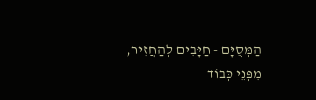הַמְּסֻיָּם - חַיָּבִים לְהַחֲזִיר, מִפְּנֵי כְּבוֹד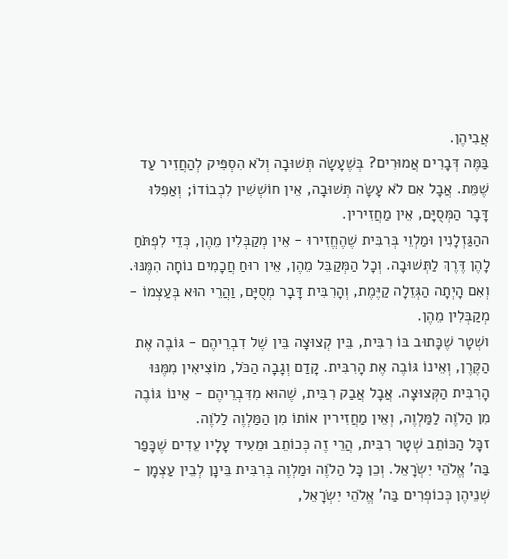אֲבִיהֶן.
בַּמֶּה דְּבָרִים אֲמוּרִים? בְּשֶׁעָשָׂה תְּשׁוּבָה וְלֹא הִסְפִּיק לְהַחֲזִיר עַד שֶׁמֵּת. אֲבָל אִם לֹא עָשָׂה תְּשׁוּבָה, אֵין חוֹשְׁשִׁין לִכְבוֹדוֹ; וְאַפִלּוּ דָּבָר הַמְּסֻיָּם, אֵין מַחֲזִירין.
ההַגַּזְלָנִין וּמַלְוֵי בְּרִבִּית שֶׁהֶחֱזִירוּ - אֵין מְקַבְּלִין מֵהֶן, כְּדֵי לִפְתֹּחַ לָהֶן דֶּרֶךְ לַתְּשׁוּבָה. וְכָל הַמְּקַבֵּל מֵהֶן, אֵין רוּחַ חֲכָמִים נוֹחָה הִמֶּנּוּ. וְאִם הָיְתָה הַגְּזֵלָה קַיֶּמֶת, וְהָרִבִּית דָּבָר מְסֻיָּם, וַהֲרֵי הוּא בְּעַצְמוֹ - מְקַבְּלִין מֵהֶן.
ושְׁטָר שֶׁכָּתוּב בּוֹ רִבִּית, בֵּין קְצוּצָה בֵּין שֶׁל דִבְרֵיהֶם - גּוֹבֶה אֶת הַקֶּרֶן, וְאֵינוֹ גּוֹבֶה אֶת הָרִבִּית. קָדַם וְגָבָה הַכֹּל, מוֹצִיאִין מִמֶּנּוּ הָרִבִּית הַקְּצוּצָה. אֲבָל אֲבַק רִבִּית, שֶׁהוּא מִדִּבְרֵיהֶם - אֵינוֹ גּוֹבֶה מִן הַלֹוֶה לַמַּלְוֶה, וְאֵין מַחֲזִירין אוֹתוֹ מִן הַמַּלְוֶה לַלֹוֶה.
זכָּל הַכּוֹתֵב שְׁטָר רִבִּית, הֲרֵי זֶה כְּכוֹתֵב וּמֵעִיד עָלָיו עֵדִים שֶׁכָּפַר בַּה' אֱלֹהֵי יִשְׂרָאֵל. וְכֵן כָּל הַלֹוֶה וּמַלְוֶה בְּרִבִּית בֵּינָן לְבֵין עַצְמָן - שְׁנֵיהֶן כְּכוֹפְרִים בַּה' אֱלֹהֵי יִשְׂרָאֵל,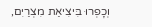וְכָפְרוּ בִּיצִיאַת מִצְרַיִם,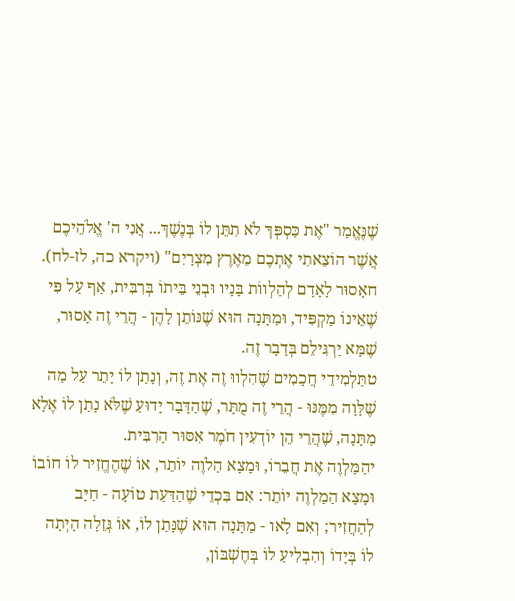שֶׁנֶּאֱמַר "אֶת כַּסְפְּךָ לֹא תִתֵּן לוֹ בְּנֶשֶׁךְ... אֲנִי ה' אֱלֹהֵיכֶם אֲשֶׁר הוֹצֵאתִי אֶתְכֶם מֵאֶרֶץ מִצְרָיִם" (ויקרא כה, לז-לח).
חאָסוּר לָאָדָם לְהַלְווֹת בָּנָיו וּבְנֵי בֵּיתוֹ בְּרִבִּית, אַף עַל פִּי שֶׁאֵינוֹ מַקְפִּיד, וּמַתָּנָה הוּא שֶׁנּוֹתֵן לָהֶן - הֲרֵי זֶה אָסוּר, שֶׁמָּא יַרְגִּילֵם בְּדָבָר זֶה.
טתַּלְמִידֵי חֲכָמִים שֶׁהִלְווּ זֶה אֶת זֶה, וְנָתַן לוֹ יָתֵר עַל מַה שֶׁלָּוָה מִמֶּנּוּ - הֲרֵי זֶה מֻתָּר, שֶׁהַדָּבָר יָדוּעַ שֶׁלֹּא נָתַן לוֹ אֶלָא מַתָּנָה, שֶׁהֲרֵי הֵן יוֹדְעִין חֹמֶר אִסּוּר הָרִבִּית.
יהַמַּלְוֶה אֶת חֲבֵרוֹ, וּמָצָא הַלֹוֶה יוֹתֵר, אוֹ שֶׁהֶחֱזִיר לוֹ חוֹבוֹ וּמָצָא הַמַלְוֶה יוֹתֵר: אִם בִּכְדֵי שֶׁהַדַּעַת טוֹעָה - חַיָּב לְהַחֲזִיר; וְאִם לָאו - מַתָּנָה הוּא שֶׁנָּתַן לוֹ, אוֹ גְּזֵלָה הָיְתָה לוֹ בְּיָדוֹ וְהִבְלִיעַ לוֹ בְּחֶשְׁבּוֹן,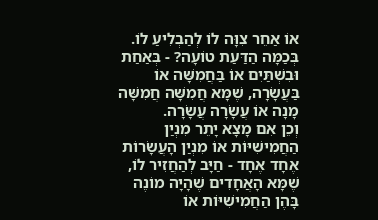אוֹ אַחֵר צִוָּה לוֹ לְהַבְלִיעַ לוֹ.
בְּכַמָּה הַדַּעַת טוֹעָה? - בְּאַחַת וּבִשְׁתַּיִם אוֹ בַּחֲמִשָּׁה אוֹ בַּעֲשָׂרָה, שֶׁמָּא חֲמִשָּׁה חֲמִשָּׁה מָנָה אוֹ עֲשָׂרָה עֲשָׂרָה.
וְכֵן אִם מָצָא יָתֵר מִנְיַן הַחֲמִישִׁיּוֹת אוֹ מִנְיַן הָעֲשָׂרוֹת אֶחָד אֶחָד - חַיָּב לְהַחֲזִיר לוֹ, שֶׁמָּא הָאֲחָדִים שֶׁהָיָה מוֹנֶה בָּהֶן הַחֲמִישִׁיּוֹת אוֹ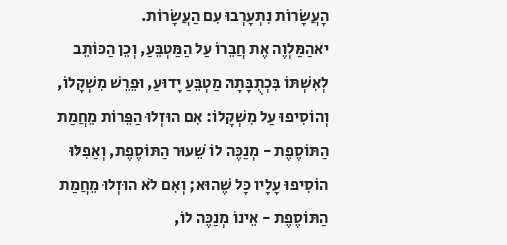הָעֲשָׂרוֹת נִתְעָרְבוּ עִם הַעֲשָׂרוֹת.
יאהַמַּלְוֶה אֶת חֲבֵרוֹ עַל הַמַּטְבֵּעַ, וְכֵן הַכּוֹתֵב לְאִשְׁתּוֹ בִּכְתֻבָּתָהּ מַטְבֵּעַ יָדוּעַ, וּפֵרֵשׁ מִשְׁקָלוֹ, וְהוֹסִיפוּ עַל מִשְׁקָלוֹ: אִם הוּזְלוּ הַפֵּרוֹת מֵחֲמַת הַתּוֹסֶפֶת - מְנַכֶּה לוֹ שֵׁעוּר הַתּוֹסֶפֶת, וְאַפִלּוּ הוֹסִיפוּ עָלָיו כָּל שֶׁהוּא; וְאִם לֹא הוּזְלוּ מֵחֲמַת הַתּוֹסֶפֶת - אֵינוֹ מְנַכֶּה לוֹ,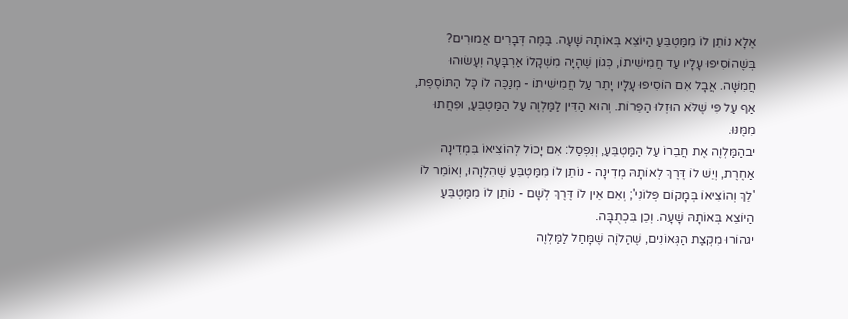אֶלָא נוֹתֵן לוֹ מִמַּטְבֵּעַ הַיוֹצֵא בְּאוֹתָהּ שָׁעָה. בַּמֶּה דְּבָרִים אֲמוּרִים? בְּשֶׁהוֹסִיפוּ עָלָיו עַד חֲמִישִׁיתוֹ, כְּגוֹן שֶׁהָיָה מִשְׁקָלוֹ אַרְבָּעָה וְעָשׂוּהוּ חֲמִשָּׁה. אֲבָל אִם הוֹסִיפוּ עָלָיו יָתֵר עַל חֲמִישִׁיתוֹ - מְנַכֶּה לוֹ כָּל הַתּוֹסֶפֶת, אַף עַל פִּי שֶׁלֹּא הוּזְלוּ הַפֵּרוֹת. וְהוּא הַדִּין לַמַּלְוֶה עַל הַמַּטְבֵּעַ, וּפִחֲתוּ מִמֶּנּוּ.
יבהַמַּלְוֶה אֶת חֲבֵרוֹ עַל הַמַּטְבֵּעַ, וְנִפְסַל: אִם יָכוֹל לְהוֹצִיאוֹ בִּמְדִינָה אַחֶרֶת, וְיֵשׁ לוֹ דֶּרֶךְ לְאוֹתָהּ מְדִינָה - נוֹתֵן לוֹ מִמַּטְבֵּעַ שֶׁהִלְוָהוּ, וְאוֹמֵר לוֹ 'לֵךְ וְהוֹצִיאוֹ בְּמָקוֹם פְּלוֹנִי'; וְאִם אֵין לוֹ דֶּרֶךְ לְשָׁם - נוֹתֵן לוֹ מִמַּטְבֵּעַ הַיוֹצֵא בְּאוֹתָהּ שָׁעָה. וְכֵן בִּכְתֻבָּה.
יגהוֹרוּ מִקְצַת הַגְּאוֹנִים, שֶׁהַלֹוֶה שֶׁמָּחַל לַמַּלְוֶה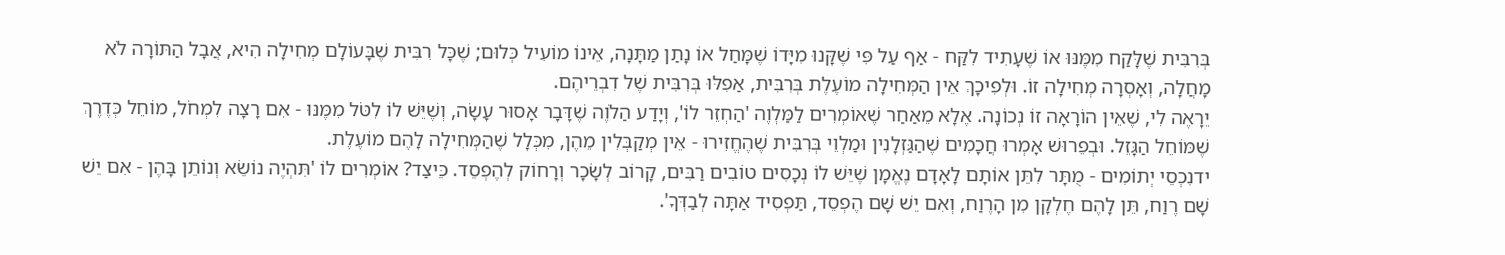בְּרִבִּית שֶׁלָּקַח מִמֶּנּוּ אוֹ שֶׁעָתִיד לִקַּח - אַף עַל פִּי שֶׁקָּנוּ מִיָּדוֹ שֶׁמָּחַל אוֹ נָתַן מַתָּנָה, אֵינוֹ מוֹעִיל כְּלוּם; שֶׁכָּל רִבִּית שֶׁבָּעוֹלָם מְחִילָה הִיא, אֲבָל הַתּוֹרָה לֹא מָחֲלָה, וְאָסְרָה מְחִילָה זוֹ. וּלְפִיכָךְ אֵין הַמְּחִילָה מוֹעֶלֶת בְּרִבִּית, אַפִלּוּ בְּרִבִּית שֶׁל דִבְרֵיהֶם.
יֵרָאֶה לִי, שֶׁאֵין הוֹרָאָה זוֹ נְכוֹנָה. אֶלָא מֵאַחַר שֶׁאוֹמְרִים לַמַּלְוֶה 'הַחְזֵר לוֹ', וְיָדַע הַלֹוֶה שֶׁדָּבָר אָסוּר עָשָׂה, וְשֶׁיֵּשׁ לוֹ לִטֹּל מִמֶּנּוּ - אִם רָצָה לִמְחֹל, מוֹחֵל כְּדֶרֶךְ שֶׁמּוֹחֵל הַגָּזֵל. וּבְפֵרוּשׁ אָמְרוּ חֲכָמִים שֶׁהַגַּזְלָנִין וּמַלְוֵי בְּרִבִּית שֶׁהֶחֱזִירוּ - אֵין מְקַבְּלִין מֵהֶן, מִכְּלָל שֶׁהַמְּחִילָה לָהֶם מוֹעֶלֶת.
ידנִכְסֵי יְתוֹמִים - מֻתָּר לִתֵּן אוֹתָם לָאָדָם נֶאֱמָן שֶׁיֵּשׁ לוֹ נְכָסִים טוֹבִים רַבִּים, קָרוֹב לְשָׂכָר וְרָחוֹק לְהֶפְסֵד. כֵּיצַד? אוֹמְרִים לוֹ 'תִּהְיֶה נוֹשֵׂא וְנוֹתֵן בָּהֶן - אִם יֵשׁ שָׁם רֶוַח, תֵּן לָהֶם חֶלְקָן מִן הָרֶוַח, וְאִם יֵשׁ שָׁם הֶפְסֵד, תַּפְסִיד אַתָּה לְבַדְּךָ'.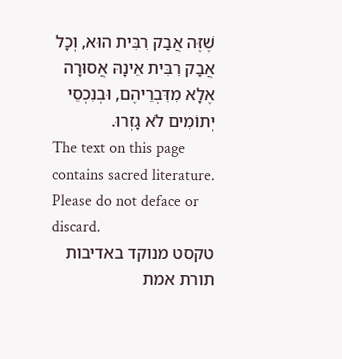שֶׁזֶּה אֲבַק רִבִּית הוּא, וְכָל אֲבַק רִבִּית אֵינָהּ אֲסוּרָה אֶלָא מִדִּבְרֵיהֶם, וּבְנִכְסֵי יְתוֹמִים לֹא גָזְרוּ.
The text on this page contains sacred literature. Please do not deface or discard.
טקסט מנוקד באדיבות תורת אמת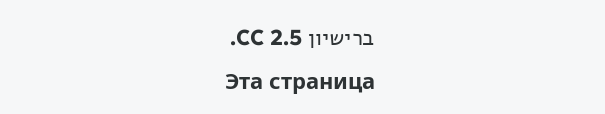ברישיון CC 2.5.
Эта страница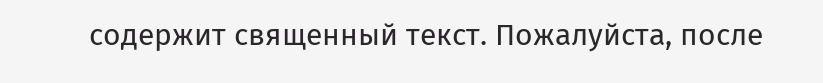содержит священный текст. Пожалуйста, после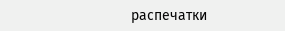распечатки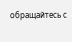обращайтесь с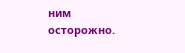ним осторожно.